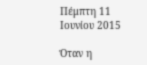Πέμπτη 11 Ιουνίου 2015

Όταν η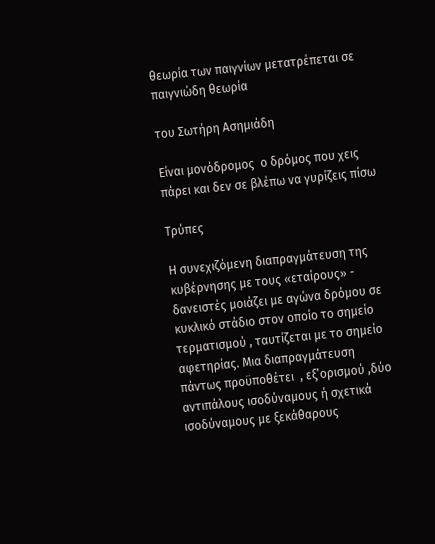θεωρία των παιγνίων μετατρέπεται σε παιγνιώδη θεωρία

του Σωτήρη Ασημιάδη

Eίναι μονόδρομος  ο δρόμος που χεις πάρει και δεν σε βλέπω να γυρίζεις πίσω

Τρύπες

Η συνεχιζόμενη διαπραγμάτευση της κυβέρνησης με τους «εταίρους» -
δανειστές μοιάζει με αγώνα δρόμου σε κυκλικό στάδιο στον οποίο το σημείο τερματισμού , ταυτίζεται με το σημείο αφετηρίας. Μια διαπραγμάτευση πάντως προϋποθέτει  , εξ’ορισμού ,δύο αντιπάλους ισοδύναμους ή σχετικά ισοδύναμους με ξεκάθαρους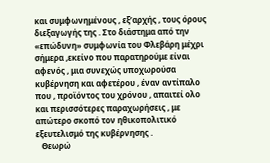και συμφωνημένους , εξ’αρχής , τους όρους διεξαγωγής της . Στο διάστημα από την «επώδυνη» συμφωνία του Φλεβάρη μέχρι σήμερα ,εκείνο που παρατηρούμε είναι αφενός , μια συνεχώς υποχωρούσα κυβέρνηση και αφετέρου , έναν αντίπαλο που , προϊόντος του χρόνου , απαιτεί ολο και περισσότερες παραχωρήσεις , με απώτερο σκοπό τον ηθικοπολιτικό  εξευτελισμό της κυβέρνησης .
   Θεωρώ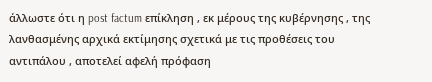άλλωστε ότι η post factum επίκληση , εκ μέρους της κυβέρνησης , της λανθασμένης αρχικά εκτίμησης σχετικά με τις προθέσεις του αντιπάλου , αποτελεί αφελή πρόφαση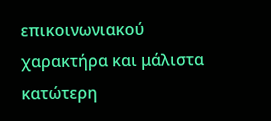επικοινωνιακού χαρακτήρα και μάλιστα κατώτερη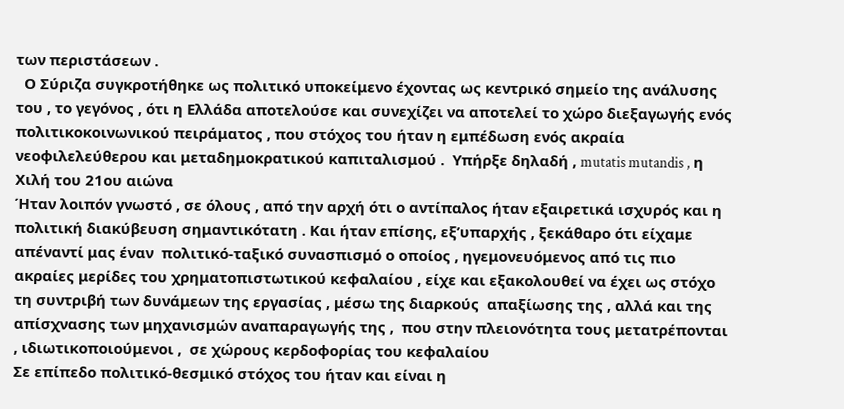των περιστάσεων .
  Ο Σύριζα συγκροτήθηκε ως πολιτικό υποκείμενο έχοντας ως κεντρικό σημείο της ανάλυσης του , το γεγόνος , ότι η Ελλάδα αποτελούσε και συνεχίζει να αποτελεί το χώρο διεξαγωγής ενός πολιτικοκοινωνικού πειράματος , που στόχος του ήταν η εμπέδωση ενός ακραία νεοφιλελεύθερου και μεταδημοκρατικού καπιταλισμού .  Υπήρξε δηλαδή , mutatis mutandis , η Χιλή του 21ου αιώνα
Ήταν λοιπόν γνωστό , σε όλους , από την αρχή ότι ο αντίπαλος ήταν εξαιρετικά ισχυρός και η πολιτική διακύβευση σημαντικότατη . Και ήταν επίσης, εξ’υπαρχής , ξεκάθαρο ότι είχαμε απέναντί μας έναν  πολιτικό-ταξικό συνασπισμό ο οποίος , ηγεμονευόμενος από τις πιο ακραίες μερίδες του χρηματοπιστωτικού κεφαλαίου , είχε και εξακολουθεί να έχει ως στόχο τη συντριβή των δυνάμεων της εργασίας , μέσω της διαρκούς  απαξίωσης της , αλλά και της απίσχνασης των μηχανισμών αναπαραγωγής της ,  που στην πλειονότητα τους μετατρέπονται , ιδιωτικοποιούμενοι ,  σε χώρους κερδοφορίας του κεφαλαίου
Σε επίπεδο πολιτικό-θεσμικό στόχος του ήταν και είναι η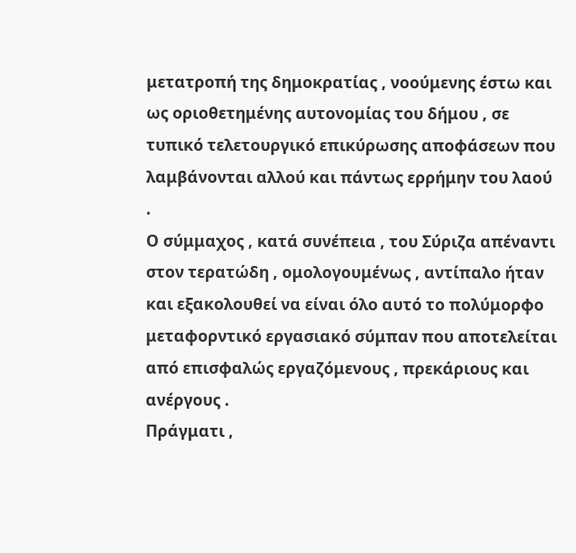μετατροπή της δημοκρατίας , νοούμενης έστω και ως οριοθετημένης αυτονομίας του δήμου , σε τυπικό τελετουργικό επικύρωσης αποφάσεων που λαμβάνονται αλλού και πάντως ερρήμην του λαού .
Ο σύμμαχος , κατά συνέπεια , του Σύριζα απέναντι στον τερατώδη , ομολογουμένως , αντίπαλο ήταν και εξακολουθεί να είναι όλο αυτό το πολύμορφο μεταφορντικό εργασιακό σύμπαν που αποτελείται από επισφαλώς εργαζόμενους , πρεκάριους και ανέργους .
Πράγματι ,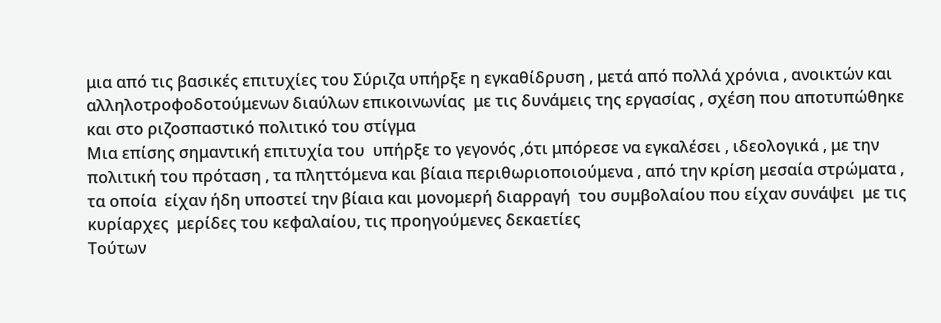μια από τις βασικές επιτυχίες του Σύριζα υπήρξε η εγκαθίδρυση , μετά από πολλά χρόνια , ανοικτών και αλληλοτροφοδοτούμενων διαύλων επικοινωνίας  με τις δυνάμεις της εργασίας , σχέση που αποτυπώθηκε και στο ριζοσπαστικό πολιτικό του στίγμα
Μια επίσης σημαντική επιτυχία του  υπήρξε το γεγονός ,ότι μπόρεσε να εγκαλέσει , ιδεολογικά , με την πολιτική του πρόταση , τα πληττόμενα και βίαια περιθωριοποιούμενα , από την κρίση μεσαία στρώματα , τα οποία  είχαν ήδη υποστεί την βίαια και μονομερή διαρραγή  του συμβολαίου που είχαν συνάψει  με τις κυρίαρχες  μερίδες του κεφαλαίου, τις προηγούμενες δεκαετίες
Τούτων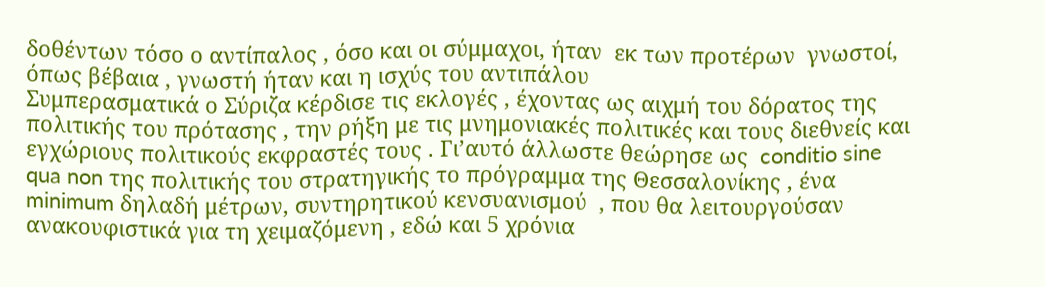δοθέντων τόσο ο αντίπαλος , όσο και οι σύμμαχοι, ήταν  εκ των προτέρων  γνωστοί, όπως βέβαια , γνωστή ήταν και η ισχύς του αντιπάλου
Συμπερασματικά ο Σύριζα κέρδισε τις εκλογές , έχοντας ως αιχμή του δόρατος της πολιτικής του πρότασης , την ρήξη με τις μνημονιακές πολιτικές και τους διεθνείς και εγχώριους πολιτικούς εκφραστές τους . Γι’αυτό άλλωστε θεώρησε ως  conditio sine qua non της πολιτικής του στρατηγικής το πρόγραμμα της Θεσσαλονίκης , ένα minimum δηλαδή μέτρων, συντηρητικού κενσυανισμού  , που θα λειτουργούσαν  ανακουφιστικά για τη χειμαζόμενη , εδώ και 5 χρόνια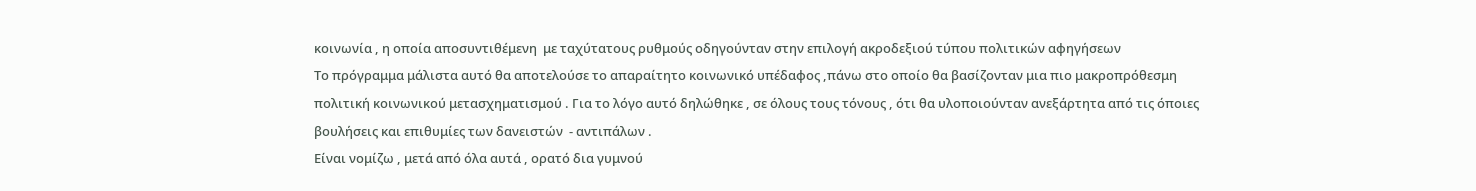κοινωνία , η οποία αποσυντιθέμενη  με ταχύτατους ρυθμούς οδηγούνταν στην επιλογή ακροδεξιού τύπου πολιτικών αφηγήσεων
Το πρόγραμμα μάλιστα αυτό θα αποτελούσε το απαραίτητο κοινωνικό υπέδαφος ,πάνω στο οποίο θα βασίζονταν μια πιο μακροπρόθεσμη πολιτική κοινωνικού μετασχηματισμού . Για το λόγο αυτό δηλώθηκε , σε όλους τους τόνους , ότι θα υλοποιούνταν ανεξάρτητα από τις όποιες βουλήσεις και επιθυμίες των δανειστών  - αντιπάλων .
Είναι νομίζω , μετά από όλα αυτά , ορατό δια γυμνού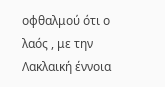οφθαλμού ότι ο λαός , με την Λακλαική έννοια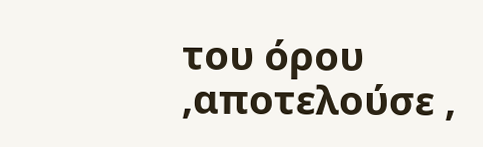του όρου ,αποτελούσε ,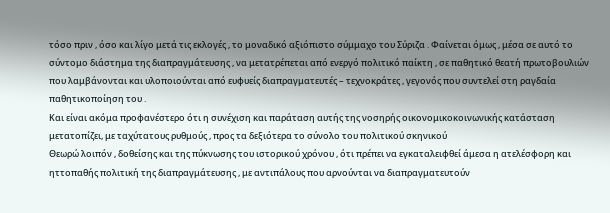τόσο πριν , όσο και λίγο μετά τις εκλογές , το μοναδικό αξιόπιστο σύμμαχο του Σύριζα . Φαίνεται όμως , μέσα σε αυτό το σύντομο διάστημα της διαπραγμάτευσης , να μετατρέπεται από ενεργό πολιτικό παίκτη , σε παθητικό θεατή πρωτοβουλιών που λαμβάνονται και υλοποιούνται από ευφυείς διαπραγματευτές – τεχνοκράτες , γεγονός που συντελεί στη ραγδαία παθητικοποίηση του .
Και είναι ακόμα προφανέστερο ότι η συνέχιση και παράταση αυτής της νοσηρής οικονομικοκοινωνικής κατάσταση  μετατοπίζει, με ταχύτατους ρυθμούς , προς τα δεξιότερα το σύνολο του πολιτικού σκηνικού
Θεωρώ λοιπόν , δοθείσης και της πύκνωσης του ιστορικού χρόνου , ότι πρέπει να εγκαταλειφθεί άμεσα η ατελέσφορη και ηττοπαθής πολιτική της διαπραγμάτευσης , με αντιπάλους που αρνούνται να διαπραγματευτούν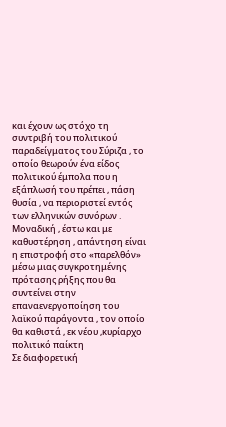και έχουν ως στόχο τη συντριβή του πολιτικού παραδείγματος του Σύριζα , το οποίο θεωρούν ένα είδος πολιτικού έμπολα που η εξάπλωσή του πρέπει , πάση θυσία , να περιοριστεί εντός των ελληνικών συνόρων .
Μοναδική , έστω και με καθυστέρηση , απάντηση είναι η επιστροφή στο «παρελθόν» μέσω μιας συγκροτημένης πρότασης ρήξης που θα συντείνει στην επαναενεργοποίηση του λαϊκού παράγοντα , τον οποίο θα καθιστά , εκ νέου ,κυρίαρχο πολιτικό παίκτη
Σε διαφορετική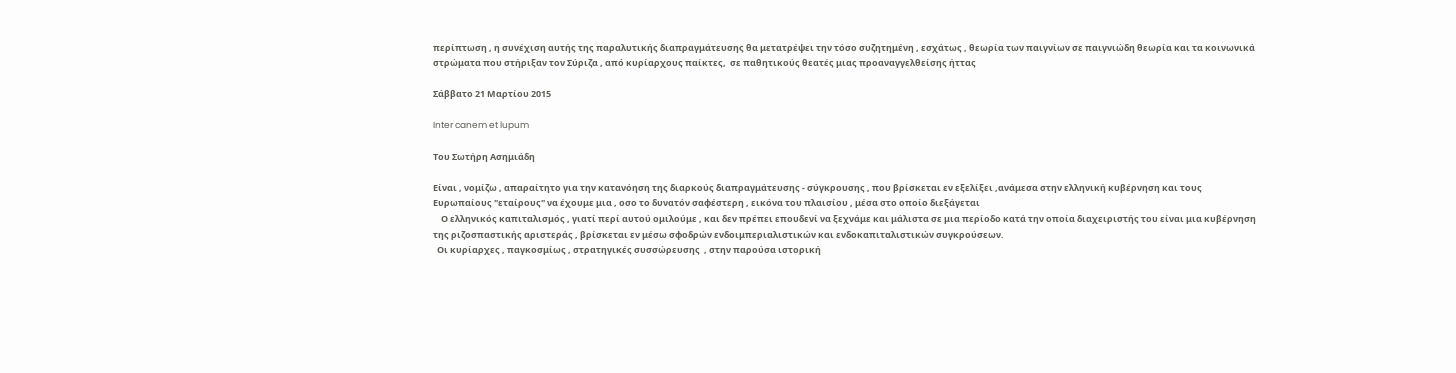περίπτωση , η συνέχιση αυτής της παραλυτικής διαπραγμάτευσης θα μετατρέψει την τόσο συζητημένη , εσχάτως , θεωρία των παιγνίων σε παιγνιώδη θεωρία και τα κοινωνικά στρώματα που στήριξαν τον Σύριζα , από κυρίαρχους παίκτες,  σε παθητικούς θεατές μιας προαναγγελθείσης ήττας

Σάββατο 21 Μαρτίου 2015

Inter canem et lupum

Του Σωτήρη Ασημιάδη

Είναι , νομίζω , απαραίτητο για την κατανόηση της διαρκούς διαπραγμάτευσης - σύγκρουσης , που βρίσκεται εν εξελίξει ,ανάμεσα στην ελληνική κυβέρνηση και τους Ευρωπαίους "εταίρους" να έχουμε μια , οσο το δυνατόν σαφέστερη , εικόνα του πλαισίου , μέσα στο οποίο διεξάγεται
    Ο ελληνικός καπιταλισμός , γιατί περί αυτού ομιλούμε , και δεν πρέπει επουδενί να ξεχνάμε και μάλιστα σε μια περίοδο κατά την οποία διαχειριστής του είναι μια κυβέρνηση της ριζοσπαστικής αριστεράς , βρίσκεται εν μέσω σφοδρών ενδοιμπεριαλιστικών και ενδοκαπιταλιστικών συγκρούσεων.
  Οι κυρίαρχες , παγκοσμίως , στρατηγικές συσσώρευσης  , στην παρούσα ιστορική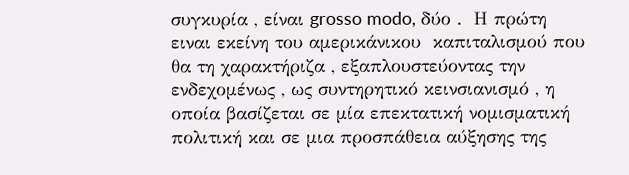συγκυρία , είναι grosso modo, δύο .  Η πρώτη ειναι εκείνη του αμερικάνικου  καπιταλισμού που θα τη χαρακτήριζα , εξαπλουστεύοντας την ενδεχομένως , ως συντηρητικό κεινσιανισμό , η οποία βασίζεται σε μία επεκτατική νομισματική πολιτική και σε μια προσπάθεια αύξησης της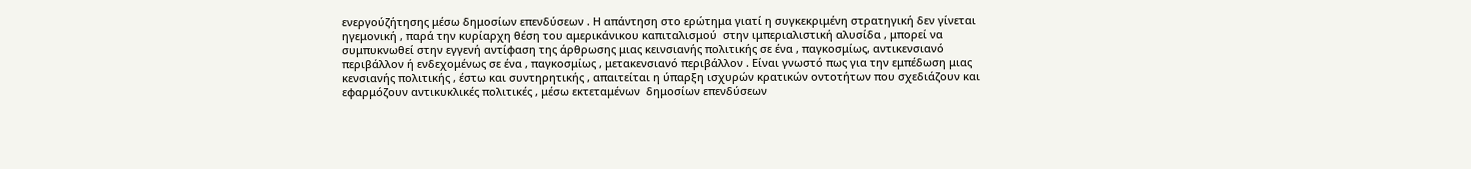ενεργούζήτησης μέσω δημοσίων επενδύσεων . Η απάντηση στο ερώτημα γιατί η συγκεκριμένη στρατηγική δεν γίνεται ηγεμονική , παρά την κυρίαρχη θέση του αμερικάνικου καπιταλισμού  στην ιμπεριαλιστική αλυσίδα , μπορεί να συμπυκνωθεί στην εγγενή αντίφαση της άρθρωσης μιας κεινσιανής πολιτικής σε ένα , παγκοσμίως, αντικενσιανό περιβάλλον ή ενδεχομένως σε ένα , παγκοσμίως , μετακενσιανό περιβάλλον . Είναι γνωστό πως για την εμπέδωση μιας κενσιανής πολιτικής , έστω και συντηρητικής , απαιτείται η ύπαρξη ισχυρών κρατικών οντοτήτων που σχεδιάζουν και εφαρμόζουν αντικυκλικές πολιτικές , μέσω εκτεταμένων  δημοσίων επενδύσεων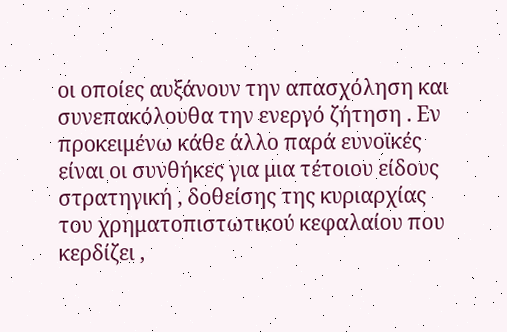οι οποίες αυξάνουν την απασχόληση και συνεπακόλουθα την ενεργό ζήτηση . Εν προκειμένω κάθε άλλο παρά ευνοϊκές είναι οι συνθήκες για μια τέτοιου είδους στρατηγική , δοθείσης της κυριαρχίας του χρηματοπιστωτικού κεφαλαίου που κερδίζει ,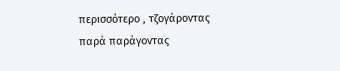περισσότερο , τζογάροντας παρά παράγοντας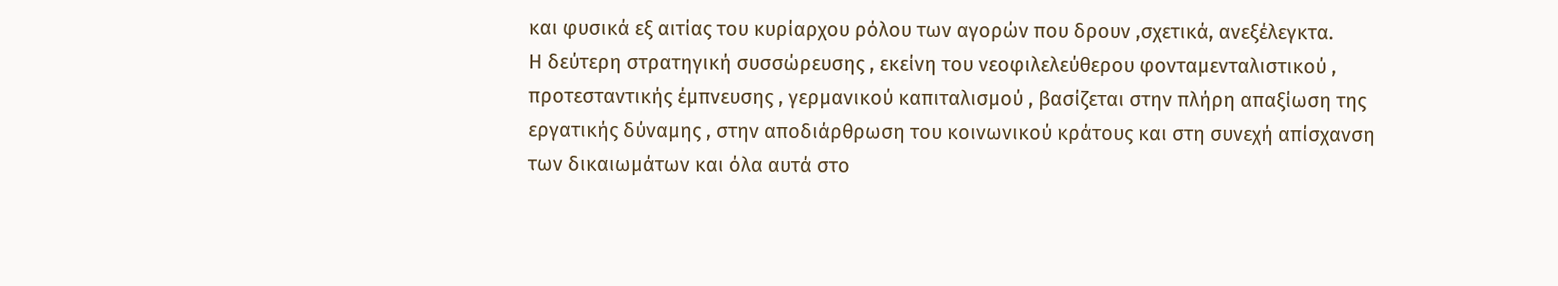και φυσικά εξ αιτίας του κυρίαρχου ρόλου των αγορών που δρουν ,σχετικά, ανεξέλεγκτα.
Η δεύτερη στρατηγική συσσώρευσης , εκείνη του νεοφιλελεύθερου φονταμενταλιστικού , προτεσταντικής έμπνευσης , γερμανικού καπιταλισμού , βασίζεται στην πλήρη απαξίωση της εργατικής δύναμης , στην αποδιάρθρωση του κοινωνικού κράτους και στη συνεχή απίσχανση των δικαιωμάτων και όλα αυτά στο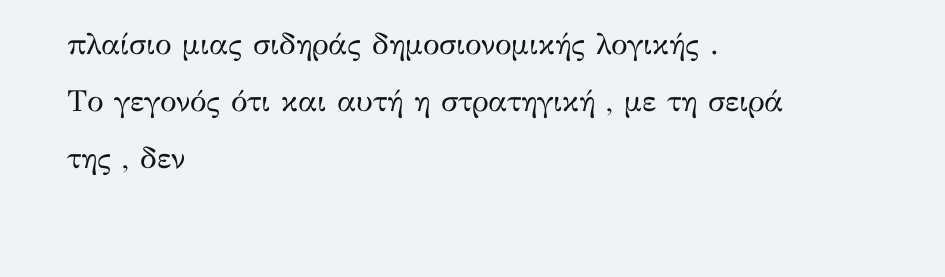πλαίσιο μιας σιδηράς δημοσιονομικής λογικής .
Το γεγονός ότι και αυτή η στρατηγική , με τη σειρά της , δεν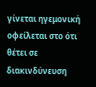γίνεται ηγεμονική οφείλεται στο ότι θέτει σε διακινδύνευση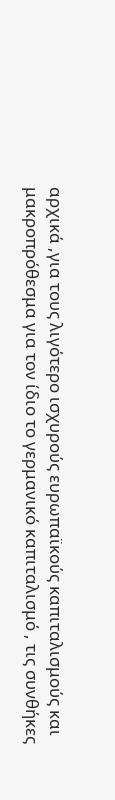αρχικά ,για τους λιγότερο ισχυρούς ευρωπαϊκούς καπιταλισμούς και μακροπρόθεσμα για τον ίδιο το γερμανικό καπιταλισμό , τις συνθήκες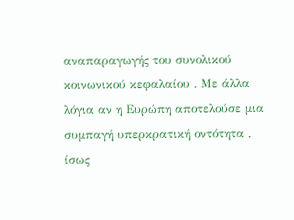αναπαραγωγής του συνολικού κοινωνικού κεφαλαίου . Με άλλα λόγια αν η Ευρώπη αποτελούσε μια συμπαγή υπερκρατική οντότητα , ίσως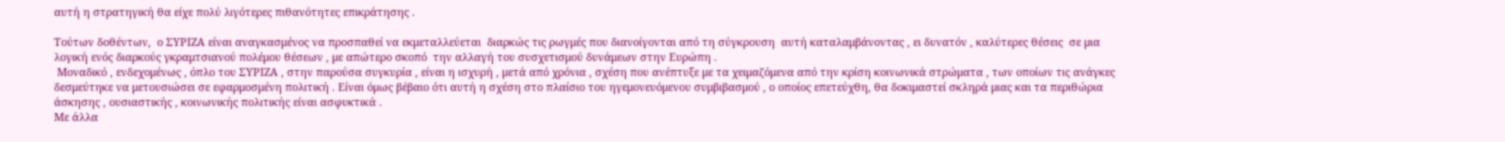αυτή η στρατηγική θα είχε πολύ λιγότερες πιθανότητες επικράτησης .

Τούτων δοθέντων,  ο ΣΥΡΙΖΑ είναι αναγκασμένος να προσπαθεί να εκμεταλλεύεται  διαρκώς τις ρωγμές που διανοίγονται από τη σύγκρουση  αυτή καταλαμβάνοντας , ει δυνατόν , καλύτερες θέσεις  σε μια λογική ενός διαρκούς γκραμτσιανού πολέμου θέσεων , με απώτερο σκοπό  την αλλαγή του συσχετισμού δυνάμεων στην Ευρώπη .
 Μοναδικό , ενδεχομένως , όπλο του ΣΥΡΙΖΑ , στην παρούσα συγκυρία , είναι η ισχυρή , μετά από χρόνια , σχέση που ανέπτυξε με τα χειμαζόμενα από την κρίση κοινωνικά στρώματα , των οποίων τις ανάγκες δεσμεύτηκε να μετουσιώσει σε εφαρμοσμένη πολιτική . Είναι όμως βέβαιο ότι αυτή η σχέση στο πλαίσιο του ηγεμονευόμενου συμβιβασμού , ο οποίος επετεύχθη, θα δοκιμαστεί σκληρά μιας και τα περιθώρια άσκησης , ουσιαστικής , κοινωνικής πολιτικής είναι ασφυκτικά .
Με άλλα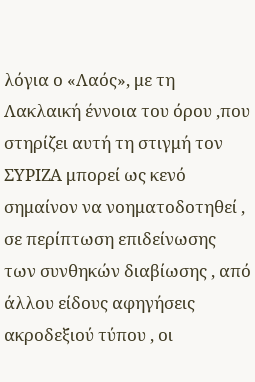λόγια ο «Λαός», με τη Λακλαική έννοια του όρου ,που στηρίζει αυτή τη στιγμή τον ΣΥΡΙΖΑ μπορεί ως κενό σημαίνον να νοηματοδοτηθεί , σε περίπτωση επιδείνωσης των συνθηκών διαβίωσης , από άλλου είδους αφηγήσεις ακροδεξιού τύπου , οι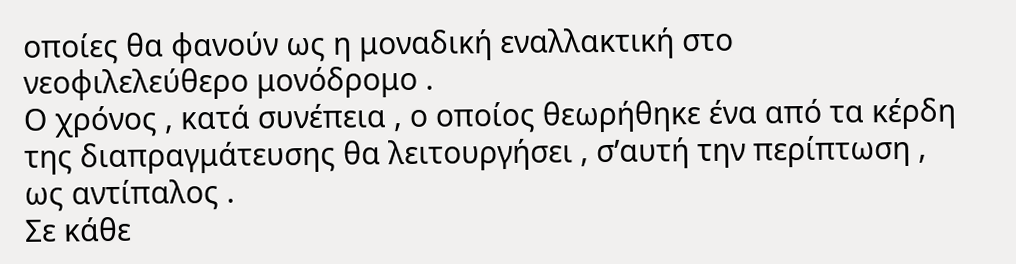οποίες θα φανούν ως η μοναδική εναλλακτική στο νεοφιλελεύθερο μονόδρομο .
Ο χρόνος , κατά συνέπεια , ο οποίος θεωρήθηκε ένα από τα κέρδη της διαπραγμάτευσης θα λειτουργήσει , σ’αυτή την περίπτωση , ως αντίπαλος .
Σε κάθε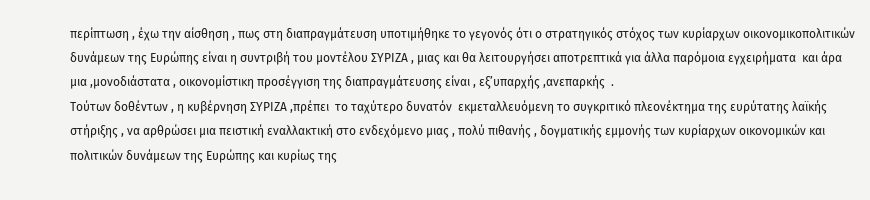περίπτωση , έχω την αίσθηση , πως στη διαπραγμάτευση υποτιμήθηκε το γεγονός ότι ο στρατηγικός στόχος των κυρίαρχων οικονομικοπολιτικών δυνάμεων της Ευρώπης είναι η συντριβή του μοντέλου ΣΥΡΙΖΑ , μιας και θα λειτουργήσει αποτρεπτικά για άλλα παρόμοια εγχειρήματα  και άρα μια ,μονοδιάστατα , οικονομίστικη προσέγγιση της διαπραγμάτευσης είναι , εξ’υπαρχής ,ανεπαρκής  .
Τούτων δοθέντων , η κυβέρνηση ΣΥΡΙΖΑ ,πρέπει  το ταχύτερο δυνατόν  εκμεταλλευόμενη το συγκριτικό πλεονέκτημα της ευρύτατης λαϊκής στήριξης , να αρθρώσει μια πειστική εναλλακτική στο ενδεχόμενο μιας , πολύ πιθανής , δογματικής εμμονής των κυρίαρχων οικονομικών και πολιτικών δυνάμεων της Ευρώπης και κυρίως της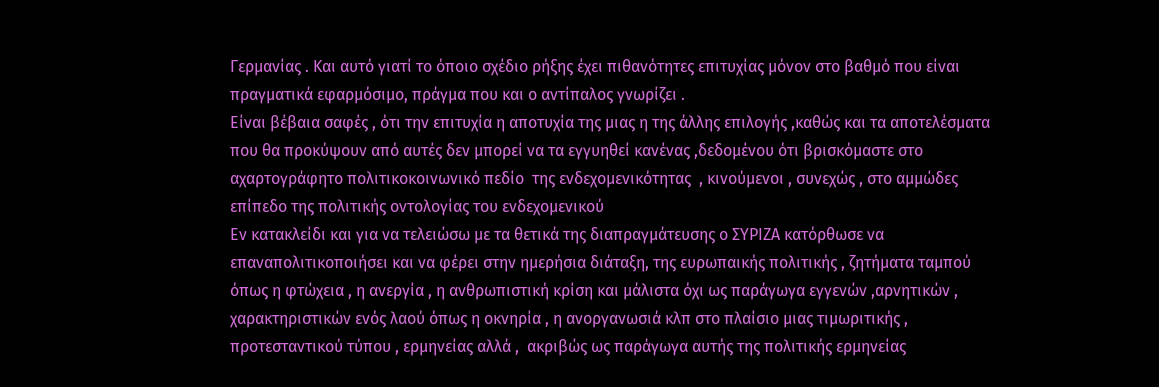Γερμανίας . Και αυτό γιατί το όποιο σχέδιο ρήξης έχει πιθανότητες επιτυχίας μόνον στο βαθμό που είναι πραγματικά εφαρμόσιμο, πράγμα που και ο αντίπαλος γνωρίζει .
Είναι βέβαια σαφές , ότι την επιτυχία η αποτυχία της μιας η της άλλης επιλογής ,καθώς και τα αποτελέσματα που θα προκύψουν από αυτές δεν μπορεί να τα εγγυηθεί κανένας ,δεδομένου ότι βρισκόμαστε στο αχαρτογράφητο πολιτικοκοινωνικό πεδίο  της ενδεχομενικότητας  , κινούμενοι , συνεχώς , στο αμμώδες επίπεδο της πολιτικής οντολογίας του ενδεχομενικού
Εν κατακλείδι και για να τελειώσω με τα θετικά της διαπραγμάτευσης ο ΣΥΡΙΖΑ κατόρθωσε να επαναπολιτικοποιήσει και να φέρει στην ημερήσια διάταξη, της ευρωπαικής πολιτικής , ζητήματα ταμπού όπως η φτώχεια , η ανεργία , η ανθρωπιστική κρίση και μάλιστα όχι ως παράγωγα εγγενών ,αρνητικών , χαρακτηριστικών ενός λαού όπως η οκνηρία , η ανοργανωσιά κλπ στο πλαίσιο μιας τιμωριτικής , προτεσταντικού τύπου , ερμηνείας αλλά ,  ακριβώς ως παράγωγα αυτής της πολιτικής ερμηνείας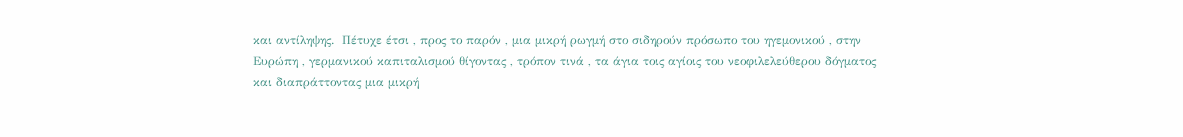και αντίληψης.  Πέτυχε έτσι , προς το παρόν , μια μικρή ρωγμή στο σιδηρούν πρόσωπο του ηγεμονικού , στην Ευρώπη , γερμανικού καπιταλισμού θίγοντας , τρόπον τινά , τα άγια τοις αγίοις του νεοφιλελεύθερου δόγματος και διαπράττοντας μια μικρή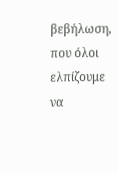βεβήλωση, που όλοι ελπίζουμε να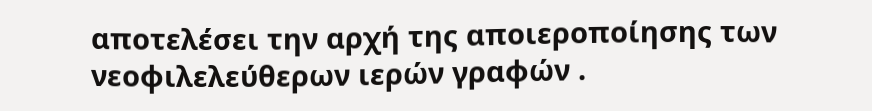αποτελέσει την αρχή της αποιεροποίησης των νεοφιλελεύθερων ιερών γραφών .